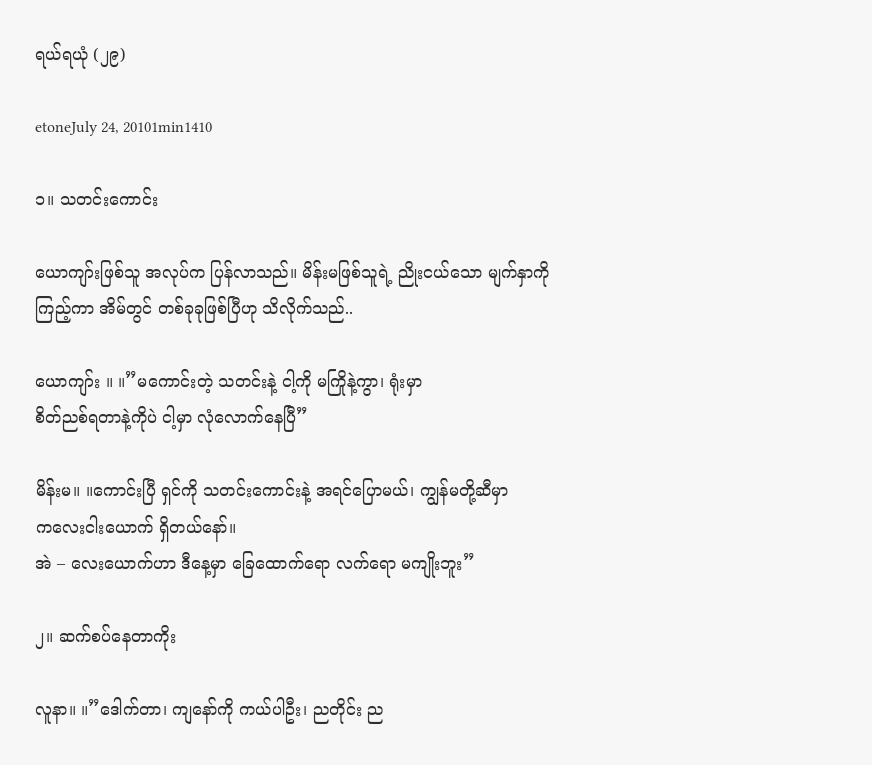ရယ်ရယုံ (၂၉)

etoneJuly 24, 20101min1410

၁။ သတင်းကောင်း

ယောကျာ်းဖြစ်သူ အလုပ်က ပြန်လာသည်။ မိန်းမဖြစ်သူရဲ့ ညိုးငယ်သော မျက်နှာကို
ကြည့်ကာ အိမ်တွင် တစ်ခုခုဖြစ်ပြီဟု သိလိုက်သည်..

ယောကျာ်း ။ ။”မကောင်းတဲ့ သတင်းနဲ့ ငါ့ကို မကြိုနဲ့ကွာ၊ ရုံးမှာ
စိတ်ညစ်ရတာနဲ့ကိုပဲ ငါ့မှာ လုံလောက်နေပြီ”

မိန်းမ။ ။ကောင်းပြီ ရှင်ကို သတင်းကောင်းနဲ့ အရင်ပြောမယ်၊ ကျွန်မတို့ဆီမှာ
ကလေးငါးယောက် ရှိတယ်နော်။
အဲ – လေးယောက်ဟာ ဒီနေ့မှာ ခြေထောက်ရော လက်ရော မကျိုးဘူး”

၂။ ဆက်စပ်နေတာကိုး

လူနာ။ ။”ဒေါက်တာ၊ ကျနော်ကို ကယ်ပါဦး၊ ညတိုင်း ည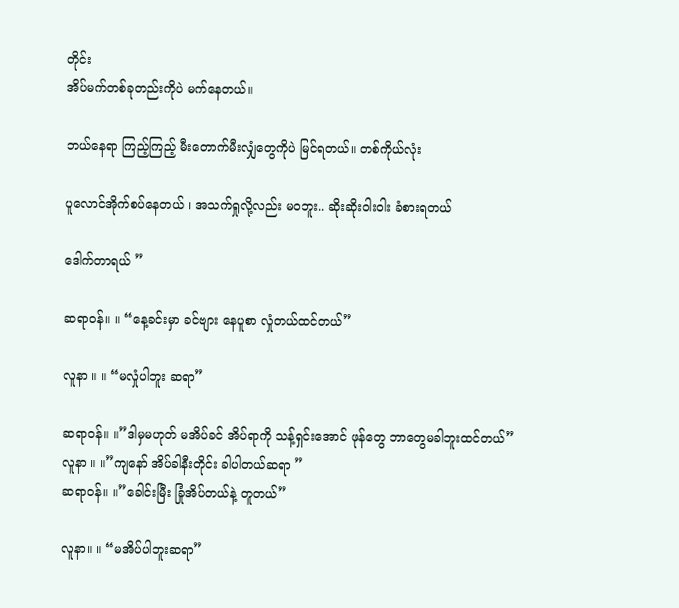တိုင်း
အိပ်မက်တစ်ခုတည်းကိုပဲ မက်နေတယ်။

ဘယ်နေရာ ကြည့်ကြည့် မီးတောက်မီးလျှံတွေကိုပဲ မြင်ရတယ်။ တစ်ကိုယ်လုံး

ပူလောင်အိုက်စပ်နေတယ် ၊ အသက်ရှုလို့လည်း မဝဘူး.. ဆိုးဆိုးဝါးဝါး ခံစားရတယ်

ဒေါက်တာရယ် ”

ဆရာဝန်။ ။ “နေ့ခင်းမှာ ခင်ဗျား နေပူစာ လှုံတယ်ထင်တယ်”

လူနာ ။ ။ “မလှုံပါဘူး ဆရာ”

ဆရာဝန်။ ။”ဒါမှမဟုတ် မအိပ်ခင် အိပ်ရာကို သန့်ရှင်းအောင် ဖုန်တွေ ဘာတွေမခါဘူးထင်တယ်”
လူနာ ။ ။”ကျနော် အိပ်ခါနီးတိုင်း ခါပါတယ်ဆရာ ”
ဆရာဝန်။ ။”ခေါင်းမြီး ခြုံအိပ်တယ်နဲ့ တူတယ်”

လူနာ။ ။ “မအိပ်ပါဘူးဆရာ”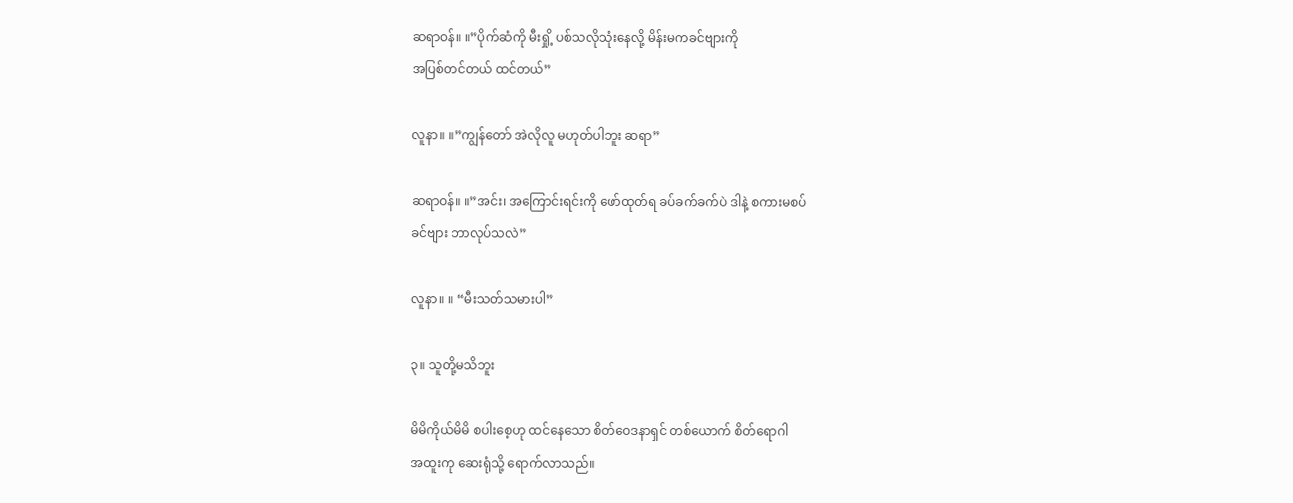ဆရာဝန်။ ။”ပိုက်ဆံကို မီးရှို့ ပစ်သလိုသုံးနေလို့ မိန်းမကခင်ဗျားကို
အပြစ်တင်တယ် ထင်တယ်”

လူနာ။ ။”ကျွန်တော် အဲလိုလူ မဟုတ်ပါဘူး ဆရာ”

ဆရာဝန်။ ။”အင်း၊ အကြောင်းရင်းကို ဖော်ထုတ်ရ ခပ်ခက်ခက်ပဲ ဒါနဲ့ စကားမစပ်
ခင်ဗျား ဘာလုပ်သလဲ”

လူနာ။ ။ “မီးသတ်သမားပါ”

၃။ သူတို့မသိဘူး

မိမိကိုယ်မိမိ စပါးစေ့ဟု ထင်နေသော စိတ်ဝေဒနာရှင် တစ်ယောက် စိတ်ရောဂါ
အထူးကု ဆေးရုံသို့ ရောက်လာသည်။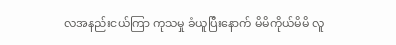လအနည်းငယ်ကြာ ကုသမှု ခံယူပြီးနောက် မိမိကိုယ်မိမိ လူ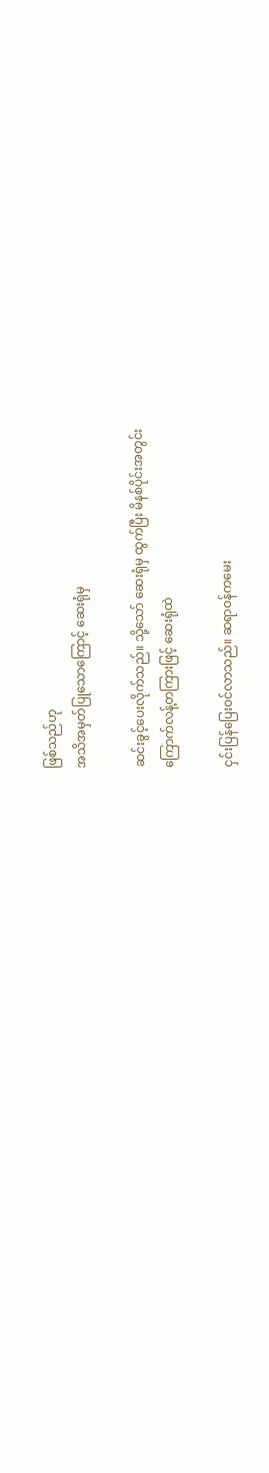ဖြစ်သည်ဟု
အသိအမှတ်ပြုသောကြောင့် ဆေးရုံမှ

ဆင်းခွင့်ပေးလိုက်သည်။ သို့သော် ဆေးရုံမှ ထွက်ပြီး မိနစ်ပိုင်းအတွင်း
ကြောက်လန့်တကြားဖြင့် ဆေးရုံထဲ

ငှင်းပြန်ပြေးဝင်လာသည်။ ဆရာဝန်ကမေး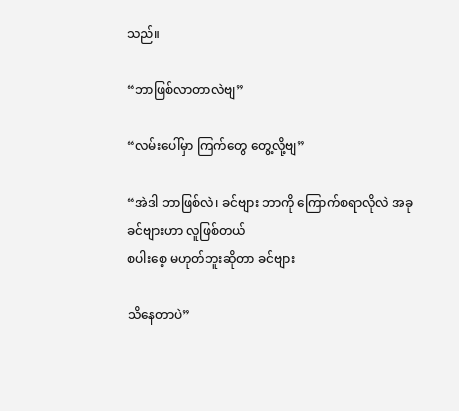သည်။

“ဘာဖြစ်လာတာလဲဗျ”

“လမ်းပေါ်မှာ ကြက်တွေ တွေ့လို့ဗျ”

“အဲဒါ ဘာဖြစ်လဲ၊ ခင်ဗျား ဘာကို ကြောက်စရာလိုလဲ အခုခင်ဗျားဟာ လူဖြစ်တယ်
စပါးစေ့ မဟုတ်ဘူးဆိုတာ ခင်ဗျား

သိနေတာပဲ”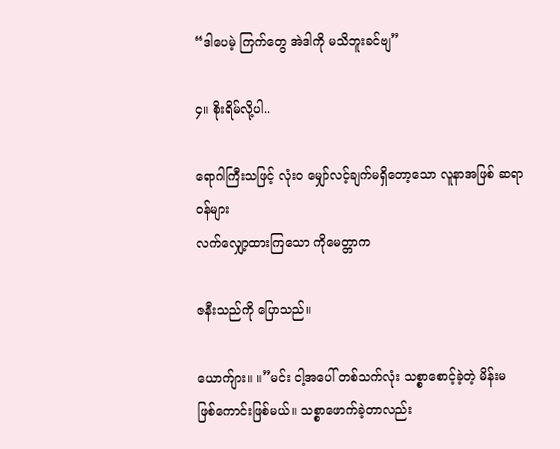“ဒါပေမဲ့ ကြက်တွေ အဲဒါကို မသိဘူးခင်ဗျ”

၄။ စိုးရိမ်လို့ပါ..

ရောဂါကြီးသဖြင့် လုံးဝ မျှော်လင့်ချက်မရှိတော့သော လူနာအဖြစ် ဆရာဝန်များ
လက်လျှော့ထားကြသော ကိုမေတ္တာက

ဇနီးသည်ကို ပြောသည်။

ယောက်ျား။ ။”မင်း ငါ့အပေါ် တစ်သက်လုံး သစ္စာစောင့်ခဲ့တဲ့ မိန်းမ
ဖြစ်ကောင်းဖြစ်မယ်။ သစ္စာဖောက်ခဲ့တာလည်း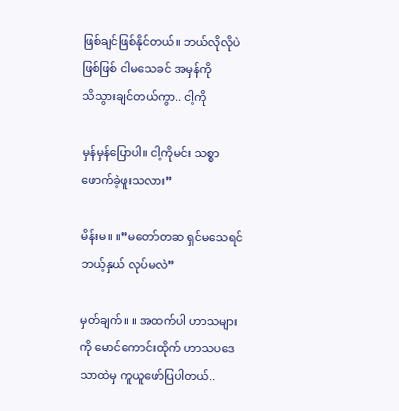ဖြစ်ချင်ဖြစ်နိုင်တယ်။ ဘယ်လိုလိုပဲဖြစ်ဖြစ် ငါမသေခင် အမှန်ကို
သိသွားချင်တယ်ကွာ.. ငါ့ကို

မှန်မှန်ပြောပါ။ ငါ့ကိုမင်း သစ္စာ ဖောက်ခဲ့ဖူးသလား”

မိန်းမ။ ။”မတော်တဆ ရှင်မသေရင် ဘယ့်နှယ် လုပ်မလဲ”

မှတ်ချက်။ ။ အထက်ပါ ဟာသများကို မောင်ကောင်းထိုက် ဟာသပဒေသာထဲမှ ကူယူဖော်ပြပါတယ်..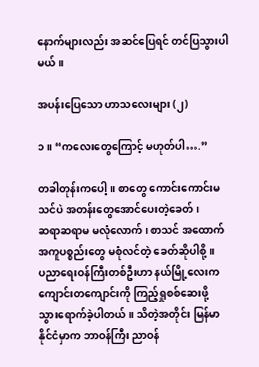နောက်များလည်း အဆင်ပြေရင် တင်ပြသွားပါမယ်။

အပန်းပြေသော ဟာသလေးများ (၂)

၁။ “ကလေးတွေကြောင့် မဟုတ်ပါ….”

တခါတုန်းကပေါ့။ စာတွေ ကောင်းကောင်းမသင်ပဲ အတန်းတွေအောင်ပေးတဲ့ခေတ်၊
ဆရာဆရာမ မလုံလောက်၊ စာသင် အထောက်အကူပစ္စည်းတွေ မစုံလင်တဲ့ ခေတ်ဆိုပါစို့။
ပညာရေးဝန်ကြီးတစ်ဦးဟာ နယ်မြို့လေးက ကျောင်းတကျောင်းကို ကြည့်ရှုစစ်ဆေးဖို့
သွားရောက်ခဲ့ပါတယ်။ သိတဲ့အတိုင်း မြန်မာနိုင်ငံမှာက ဘာဝန်ကြီး ညာဝန်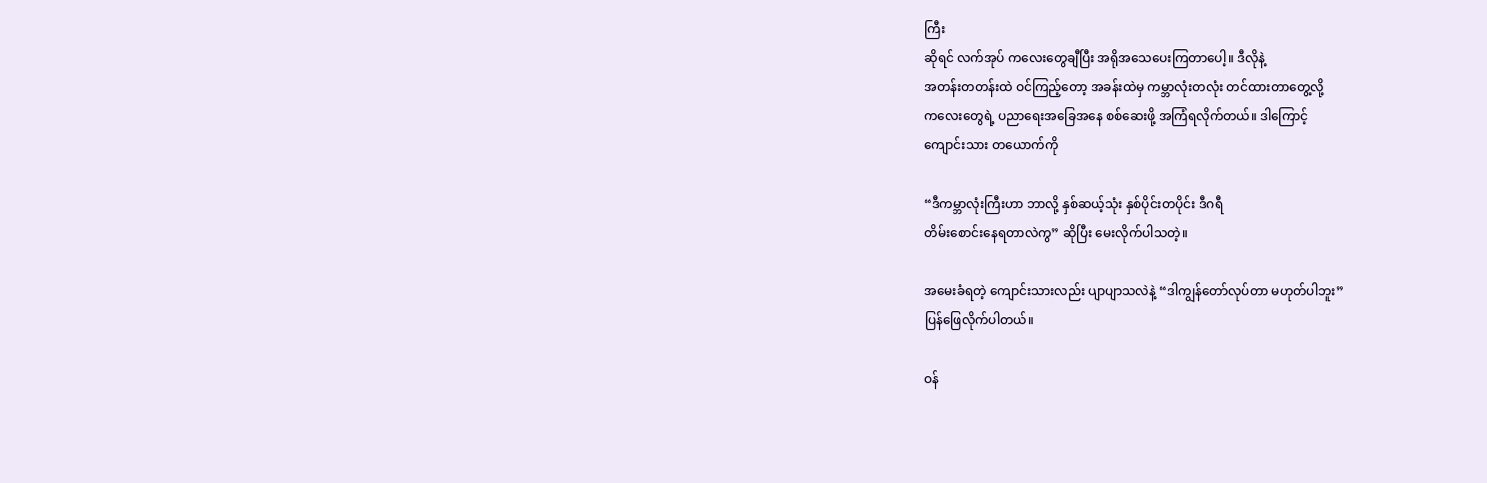ကြီး
ဆိုရင် လက်အုပ် ကလေးတွေချီပြီး အရိုအသေပေးကြတာပေါ့။ ဒီလိုနဲ့
အတန်းတတန်းထဲ ဝင်ကြည့်တော့ အခန်းထဲမှ ကမ္ဘာလုံးတလုံး တင်ထားတာတွေ့လို့
ကလေးတွေရဲ့ ပညာရေးအခြေအနေ စစ်ဆေးဖို့ အကြံရလိုက်တယ်။ ဒါကြောင့်
ကျောင်းသား တယောက်ကို

“ဒီကမ္ဘာလုံးကြီးဟာ ဘာလို့ နှစ်ဆယ့်သုံး နှစ်ပိုင်းတပိုင်း ဒီဂရီ
တိမ်းစောင်းနေရတာလဲကွ” ဆိုပြီး မေးလိုက်ပါသတဲ့။

အမေးခံရတဲ့ ကျောင်းသားလည်း ပျာပျာသလဲနဲ့ “ဒါကျွန်တော်လုပ်တာ မဟုတ်ပါဘူး”
ပြန်ဖြေလိုက်ပါတယ်။

ဝန်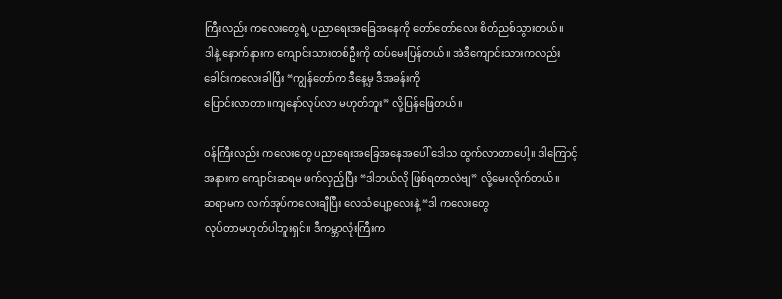ကြီးလည်း ကလေးတွေရဲ့ ပညာရေးအခြေအနေကို တော်တော်လေး စိတ်ညစ်သွားတယ်။
ဒါနဲ့ နောက်နားက ကျောင်းသားတစ်ဦးကို ထပ်မေးပြန်တယ်။ အဲဒီကျောင်းသားကလည်း
ခေါင်းကလေးခါပြီး “ကျွန်တော်က ဒီနေ့မှ ဒီအခန်းကို
ပြောင်းလာတာ။ကျနော်လုပ်လာ မဟုတ်ဘူး” လို့ပြန်ဖြေတယ်။

ဝန်ကြီးလည်း ကလေးတွေ ပညာရေးအခြေအနေအပေါ် ဒေါသ ထွက်လာတာပေါ့။ ဒါကြောင့်
အနားက ကျောင်းဆရမ ဖက်လှည့်ပြီး “ဒါဘယ်လို ဖြစ်ရတာလဲဗျ” လို့မေးလိုက်တယ်။
ဆရာမက လက်အုပ်ကလေးချီပြီး လေသံပျော့လေးနဲ့ “ဒါ ကလေးတွေ
လုပ်တာမဟုတ်ပါဘူးရှင်။ ဒီကမ္ဘာလုံးကြီးက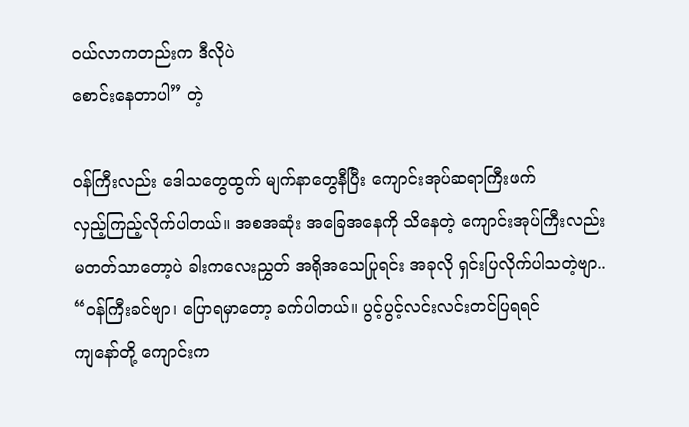ဝယ်လာကတည်းက ဒီလိုပဲ
စောင်းနေတာပါ” တဲ့

ဝန်ကြီးလည်း ဒေါသတွေထွက် မျက်နာတွေနီပြီး ကျောင်းအုပ်ဆရာကြီးဖက်
လှည့်ကြည့်လိုက်ပါတယ်။ အစအဆုံး အခြေအနေကို သိနေတဲ့ ကျောင်းအုပ်ကြီးလည်း
မတတ်သာတော့ပဲ ခါးကလေးညွှတ် အရိုအသေပြုရင်း အခုလို ရှင်းပြလိုက်ပါသတဲ့ဗျာ..
“ဝန်ကြီးခင်ဗျာ၊ ပြောရမှာတော့ ခက်ပါတယ်။ ပွင့်ပွင့်လင်းလင်းတင်ပြရရင်
ကျနော်တို့ ကျောင်းက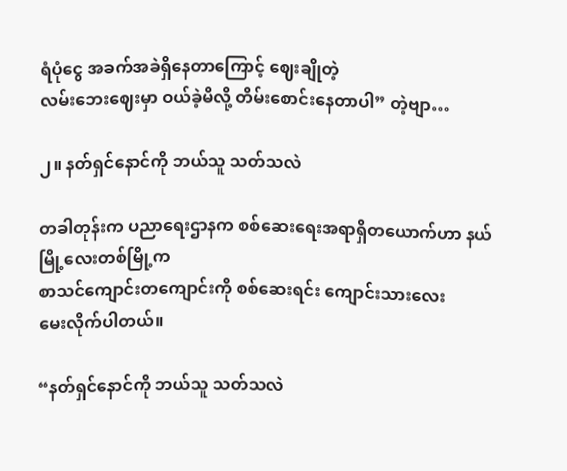ရံပုံငွေ အခက်အခဲရှိနေတာကြောင့် ဈေးချိုတဲ့
လမ်းဘေးဈေးမှာ ဝယ်ခဲ့မိလို့ တိမ်းစောင်းနေတာပါ” တဲ့ဗျာ…

၂။ နတ်ရှင်နောင်ကို ဘယ်သူ သတ်သလဲ

တခါတုန်းက ပညာရေးဌာနက စစ်ဆေးရေးအရာရှိတယောက်ဟာ နယ်မြို့လေးတစ်မြို့က
စာသင်ကျောင်းတကျောင်းကို စစ်ဆေးရင်း ကျောင်းသားလေး
မေးလိုက်ပါတယ်။

“နတ်ရှင်နောင်ကို ဘယ်သူ သတ်သလဲ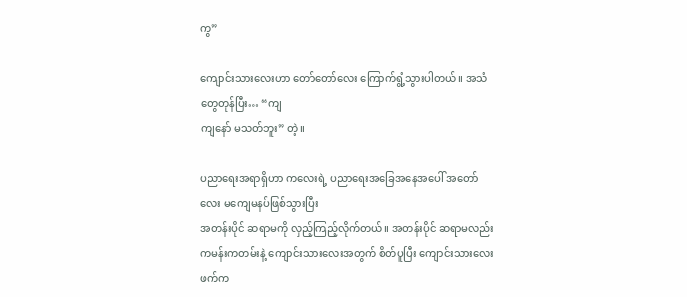ကွ”

ကျောင်းသားလေးဟာ တော်တော်လေး ကြောက်ရွံ့သွားပါတယ်။ အသံတွေတုန်ပြီး… “ကျ
ကျနော် မသတ်ဘူး” တဲ့။

ပညာရေးအရာရှိဟာ ကလေးရဲ့ ပညာရေးအခြေအနေအပေါ် အတော်လေး မကျေမနပ်ဖြစ်သွားပြီး
အတန်းပိုင် ဆရာမကို လှည့်ကြည့်လိုက်တယ်။ အတန်းပိုင် ဆရာမလည်း
ကမန်းကတမ်းနဲ့ ကျောင်းသားလေးအတွက် စိတ်ပူပြီး ကျောင်းသားလေးဖက်က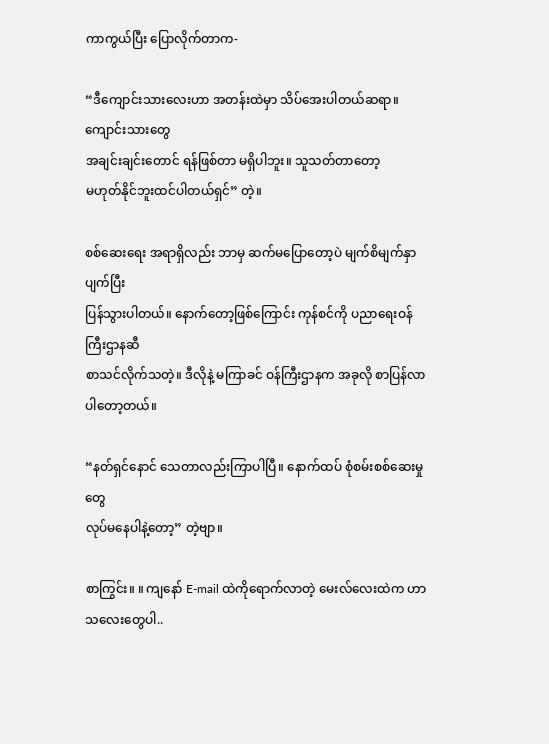ကာကွယ်ပြီး ပြောလိုက်တာက-

“ဒီကျောင်းသားလေးဟာ အတန်းထဲမှာ သိပ်အေးပါတယ်ဆရာ။ ကျောင်းသားတွေ
အချင်းချင်းတောင် ရန်ဖြစ်တာ မရှိပါဘူး။ သူသတ်တာတော့
မဟုတ်နိုင်ဘူးထင်ပါတယ်ရှင်” တဲ့။

စစ်ဆေးရေး အရာရှိလည်း ဘာမှ ဆက်မပြောတော့ပဲ မျက်စိမျက်နှာပျက်ပြီး
ပြန်သွားပါတယ်။ နောက်တော့ဖြစ်ကြောင်း ကုန်စင်ကို ပညာရေးဝန်ကြီးဌာနဆီ
စာသင်လိုက်သတဲ့။ ဒီလိုနဲ့ မကြာခင် ဝန်ကြီးဌာနက အခုလို စာပြန်လာပါတော့တယ်။

“နတ်ရှင်နောင် သေတာလည်းကြာပါပြီ။ နောက်ထပ် စုံစမ်းစစ်ဆေးမှုတွေ
လုပ်မနေပါနဲ့တော့” တဲ့ဗျာ။

စာကြွင်း။ ။ ကျနော် E-mail ထဲကိုရောက်လာတဲ့ မေးလ်လေးထဲက ဟာသလေးတွေပါ..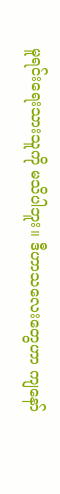မူရင်းရေးသားသူကို မသိပါဘူး။ ဒီဟာသလေးတွေဟာ ကျနော်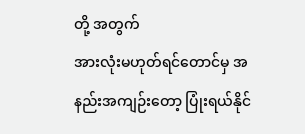တို့ အတွက်
အားလုံးမဟုတ်ရင်တောင်မှ အနည်းအကျဉ်းတော့ ပြုံးရယ်နိုင်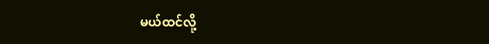မယ်ထင်လို့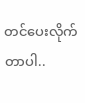တင်ပေးလိုက်တာပါ..